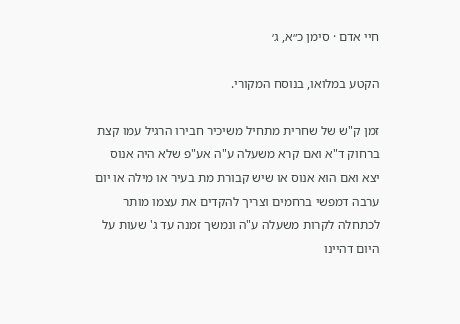חיי אדם · סימן כ״א, ג׳

הקטע במלואו, בנוסח המקורי.

זמן ק"ש של שחרית מתחיל משיכיר חבירו הרגיל עמו קצת ברחוק ד"א ואם קרא משעלה ע"ה אע"פ שלא היה אנוס יצא ואם הוא אנוס או שיש קבורת מת בעיר או מילה או יום ערבה דמפשי ברחמים וצריך להקדים את עצמו מותר לכתחלה לקרות משעלה ע"ה ונמשך זמנה עד ג' שעות על היום דהיינו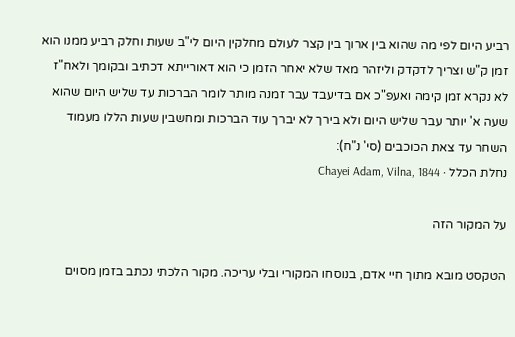רביע היום לפי מה שהוא בין ארוך בין קצר לעולם מחלקין היום לי"ב שעות וחלק רביע ממנו הוא זמן ק"ש וצריך לדקדק וליזהר מאד שלא יאחר הזמן כי הוא דאורייתא דכתיב ובקומך ולאח"ז לא נקרא זמן קימה ואעפ"כ אם בדיעבד עבר זמנה מותר לומר הברכות עד שליש היום שהוא שעה א' יותר עבר שליש היום ולא בירך לא יברך עוד הברכות ומחשבין שעות הללו מעמוד השחר עד צאת הכוכבים (סי' נ"ח):
נחלת הכלל · Chayei Adam, Vilna, 1844

על המקור הזה

הטקסט מובא מתוך חיי אדם, בנוסחו המקורי ובלי עריכה. מקור הלכתי נכתב בזמן מסוים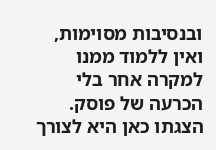ובנסיבות מסוימות, ואין ללמוד ממנו למקרה אחר בלי הכרעה של פוסק. הצגתו כאן היא לצורך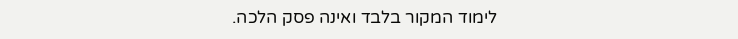לימוד המקור בלבד ואינה פסק הלכה.